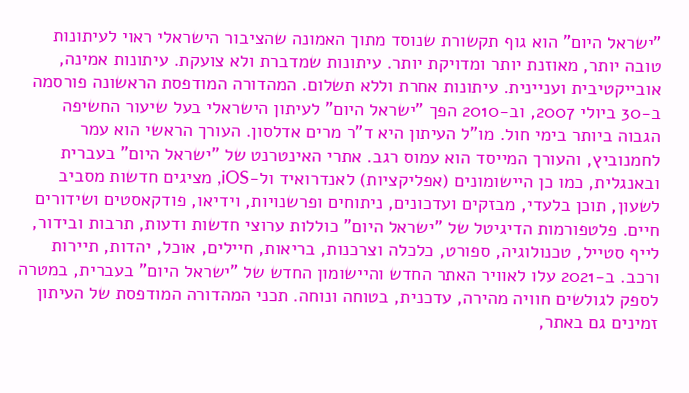"ישראל היום" הוא גוף תקשורת שנוסד מתוך האמונה שהציבור הישראלי ראוי לעיתונות טובה יותר, מאוזנת יותר ומדויקת יותר. עיתונות שמדברת ולא צועקת. עיתונות אמינה, אובייקטיבית ועניינית. עיתונות אחרת וללא תשלום. המהדורה המודפסת הראשונה פורסמה ב-30 ביולי 2007, וב-2010 הפך "ישראל היום" לעיתון הישראלי בעל שיעור החשיפה הגבוה ביותר בימי חול. מו"ל העיתון היא ד"ר מרים אדלסון. העורך הראשי הוא עמר לחמנוביץ, והעורך המייסד הוא עמוס רגב. אתרי האינטרנט של "ישראל היום" בעברית ובאנגלית, כמו כן היישומונים (אפליקציות) לאנדרואיד ול-iOS, מציגים חדשות מסביב לשעון, תוכן בלעדי, מבזקים ועדכונים, ניתוחים ופרשנויות, וידיאו, פודקאסטים ושידורים חיים. פלטפורמות הדיגיטל של "ישראל היום" כוללות ערוצי חדשות ודעות, תרבות ובידור, לייף סטייל, טכנולוגיה, ספורט, כלכלה וצרכנות, בריאות, חיילים, אוכל, יהדות, תיירות ורכב. ב-2021 עלו לאוויר האתר החדש והיישומון החדש של "ישראל היום" בעברית, במטרה לספק לגולשים חוויה מהירה, עדכנית, בטוחה ונוחה. תכני המהדורה המודפסת של העיתון זמינים גם באתר,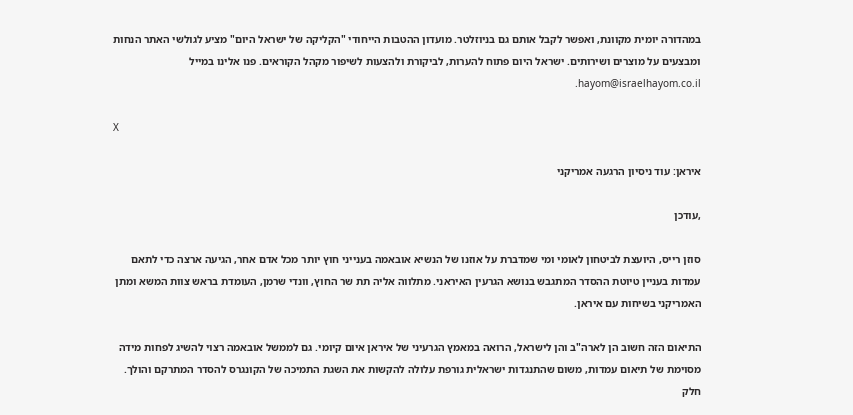במהדורה יומית מקוונת, ואפשר לקבל אותם גם בניוזלטר. מועדון ההטבות הייחודי "הקליקה של ישראל היום" מציע לגולשי האתר הנחות ומבצעים על מוצרים ושירותים. ישראל היום פתוח להערות, לביקורת ולהצעות לשיפור מקהל הקוראים. פנו אלינו במייל hayom@israelhayom.co.il.

X

איראן: עוד ניסיון הרגעה אמריקני

,עודכן

סוזן רייס, היועצת לביטחון לאומי ומי שמדברת על אוזנו של הנשיא אובאמה בענייני חוץ יותר מכל אדם אחר, הגיעה ארצה כדי לתאם עמדות בעניין טיוטת ההסדר המתגבש בנושא הגרעין האיראני. מתלווה אליה תת שר החוץ, וונדי שרמן, העומדת בראש צוות המשא ומתן האמריקני בשיחות עם איראן.

התיאום הזה חשוב הן לארה"ב והן לישראל, הרואה במאמץ הגרעיני של איראן איום קיומי. גם לממשל אובאמה רצוי להשיג לפחות מידה מסוימת של תיאום עמדות, משום שהתנגדות ישראלית גורפת עלולה להקשות את השגת התמיכה של הקונגרס להסדר המתרקם והולך. חלק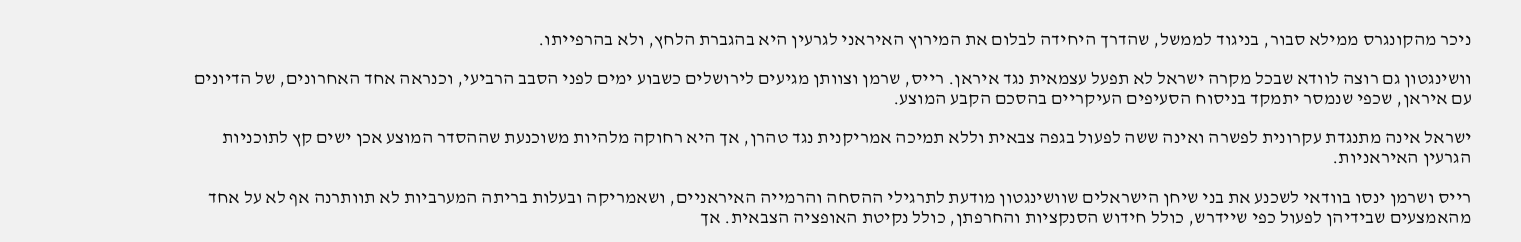ניכר מהקונגרס ממילא סבור, בניגוד לממשל, שהדרך היחידה לבלום את המירוץ האיראני לגרעין היא בהגברת הלחץ, ולא בהרפייתו.

וושינגטון גם רוצה לוודא שבכל מקרה ישראל לא תפעל עצמאית נגד איראן. רייס, שרמן וצוותן מגיעים לירושלים כשבוע ימים לפני הסבב הרביעי, וכנראה אחד האחרונים, של הדיונים עם איראן, שכפי שנמסר יתמקד בניסוח הסעיפים העיקריים בהסכם הקבע המוצע.

ישראל אינה מתנגדת עקרונית לפשרה ואינה ששה לפעול בגפה צבאית וללא תמיכה אמריקנית נגד טהרן, אך היא רחוקה מלהיות משוכנעת שההסדר המוצע אכן ישים קץ לתוכניות הגרעין האיראניות.

רייס ושרמן ינסו בוודאי לשכנע את בני שיחן הישראלים שוושינגטון מודעת לתרגילי ההסחה והרמייה האיראניים, ושאמריקה ובעלות בריתה המערביות לא תוותרנה אף לא על אחד מהאמצעים שבידיהן לפעול כפי שיידרש, כולל חידוש הסנקציות והחרפתן, כולל נקיטת האופציה הצבאית. אך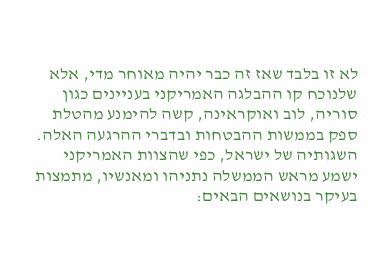לא זו בלבד שאז זה כבר יהיה מאוחר מדי, אלא שלנוכח קו ההבלגה האמריקני בעניינים כגון סוריה, לוב ואוקראינה, קשה להימנע מהטלת ספק בממשות ההבטחות ובדברי ההרגעה האלה. השגותיה של ישראל, כפי שהצוות האמריקני ישמע מראש הממשלה נתניהו ומאנשיו, מתמצות בעיקר בנושאים הבאים: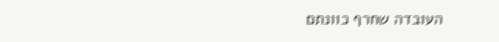העובדה שחרף כוונתם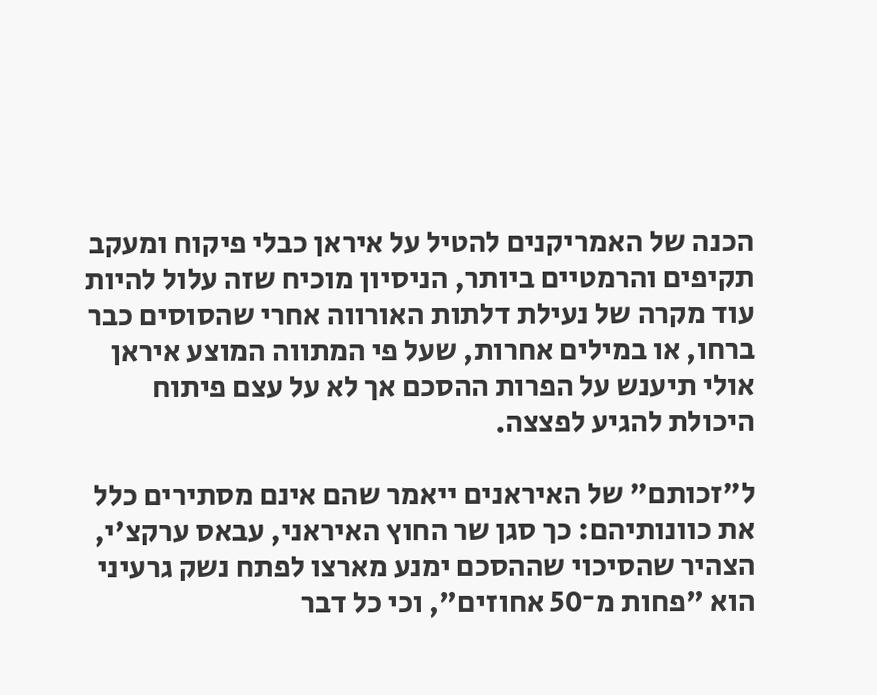הכנה של האמריקנים להטיל על איראן כבלי פיקוח ומעקב תקיפים והרמטיים ביותר, הניסיון מוכיח שזה עלול להיות עוד מקרה של נעילת דלתות האורווה אחרי שהסוסים כבר ברחו, או במילים אחרות, שעל פי המתווה המוצע איראן אולי תיענש על הפרות ההסכם אך לא על עצם פיתוח היכולת להגיע לפצצה.

ל"זכותם" של האיראנים ייאמר שהם אינם מסתירים כלל את כוונותיהם: כך סגן שר החוץ האיראני, עבאס ערקצ'י, הצהיר שהסיכוי שההסכם ימנע מארצו לפתח נשק גרעיני הוא "פחות מ־50 אחוזים", וכי כל דבר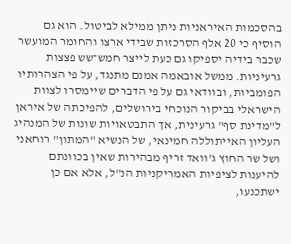בהסכמות האיראניות ניתן ממילא לביטול. הוא גם הוסיף כי 20 אלף הסרכזות שבידי ארצו והחומר המועשר שכבר בידיה יספיקו גם כעת לייצר חמש־שש פצצות גרעיניות. ממשל אובאמה אמנם מתנגד, על פי הצהרותיו הפומביות, ובוודאי גם על פי הדברים שיימסרו לצוות הישראלי בביקור הנוכחי בירושלים, להפיכתה של איראן ל"מדינת סף" גרעינית, אך התבטאויות שונות של המנהיג העליון האייתוללה חמינאי, של הנשיא "המתון" רוחאני ושל שר החוץ ג'וואד זריף מבהירות שאין בכוונתם להיענות לציפיות האמריקניות הנ"ל, אלא אם כן ישתכנעו,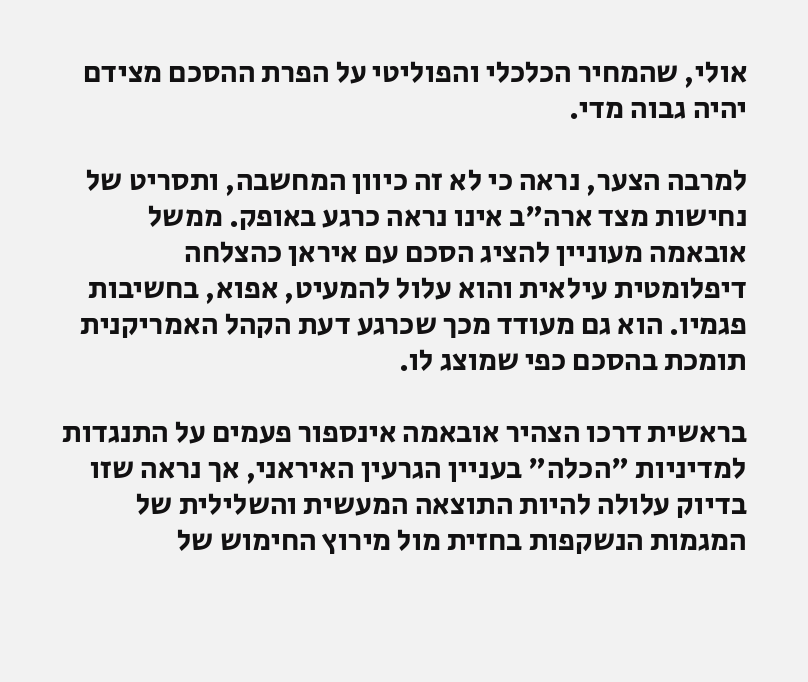אולי, שהמחיר הכלכלי והפוליטי על הפרת ההסכם מצידם יהיה גבוה מדי.

למרבה הצער, נראה כי לא זה כיוון המחשבה, ותסריט של נחישות מצד ארה"ב אינו נראה כרגע באופק. ממשל אובאמה מעוניין להציג הסכם עם איראן כהצלחה דיפלומטית עילאית והוא עלול להמעיט, אפוא, בחשיבות פגמיו. הוא גם מעודד מכך שכרגע דעת הקהל האמריקנית תומכת בהסכם כפי שמוצג לו.

בראשית דרכו הצהיר אובאמה אינספור פעמים על התנגדות למדיניות "הכלה" בעניין הגרעין האיראני, אך נראה שזו בדיוק עלולה להיות התוצאה המעשית והשלילית של המגמות הנשקפות בחזית מול מירוץ החימוש של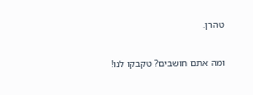טהרן.

ומה אתם חושבים? טקבקו לנו!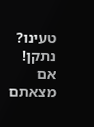טעינו? נתקן! אם מצאתם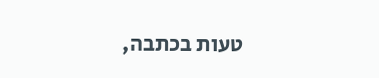טעות בכתבה,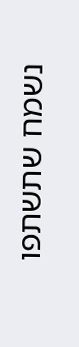נשמח שתשתפו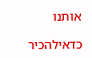אותנו

כדאילהכיר